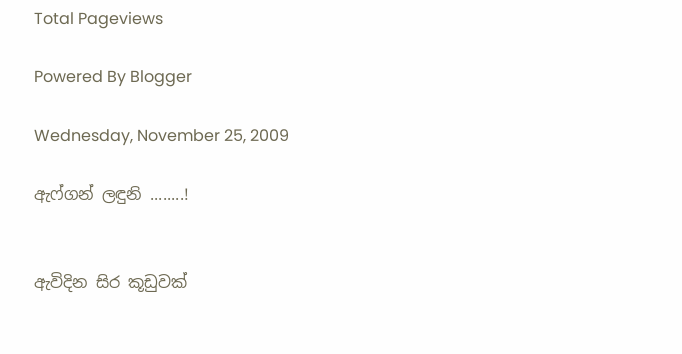Total Pageviews

Powered By Blogger

Wednesday, November 25, 2009

ඇෆ්ගන් ලඳුනි ........!


ඇවිදින සිර කූඩුවක්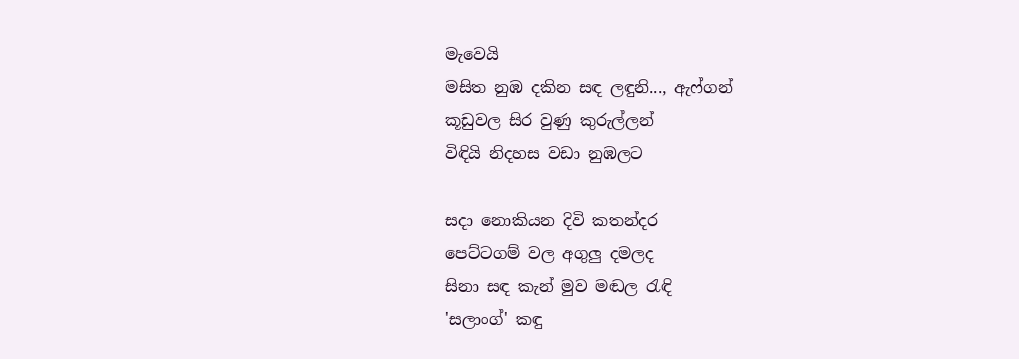මැවෙයි
මසිත නුඹ දකින සඳ ලඳුනි..., ඇෆ්ගන්
කූඩුවල සිර වුණු කුරුල්ලන්
විඳියි නිදහස වඩා නුඹලට

සදා නොකියන දිවි කතන්දර
පෙට්ටගම් වල අගුලු දමලද
සිනා සඳ කැන් මුව මඬල රැඳි
'සලාංග්' කඳු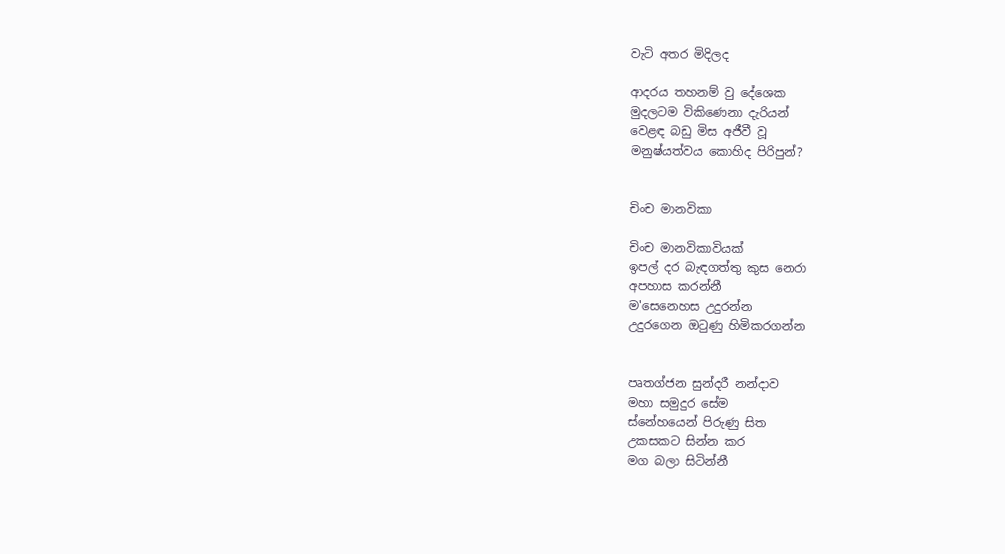වැටි අතර මිදිලද

ආදරය තහනම් වු දේශෙක
මුදලටම විකිණෙනා දැරියන්
වෙළඳ බඩු මිස අජීවී වූ
මනුෂ්යත්වය කොහිද පිරිපුන්?


චිංච මානවිකා

චිංච මානවිකාවියක්
ඉපල් දර බැඳගත්තු කුස නෙරා
අපහාස කරන්නී
ම'සෙනෙහස උදුරන්න
උදුරගෙන ඔටුණු හිමිකරගන්න


පෘතග්ජන සුන්දරී නන්දාව
මහා සමුදුර සේම
ස්නේහයෙන් පිරුණු සිත
උකසකට සින්න කර
මග බලා සිටින්නී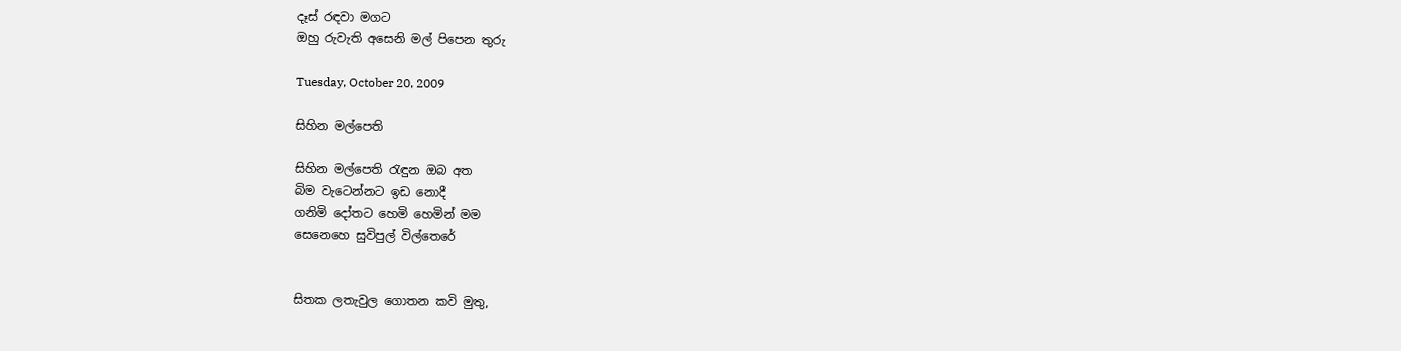දෑස් රඳවා මගට
ඔහු රුවැති අසෙනි මල් පිපෙන තුරු

Tuesday, October 20, 2009

සිහින මල්පෙති

සිහින මල්පෙති රැඳුන ඔබ අත
බිම වැටෙන්නට ඉඩ නොදී
ගනිමි දෝතට හෙමි හෙමින් මම
සෙනෙහෙ සුවිපුල් විල්තෙරේ


සිතක ලතැවුල ගොතන කවි මුතු,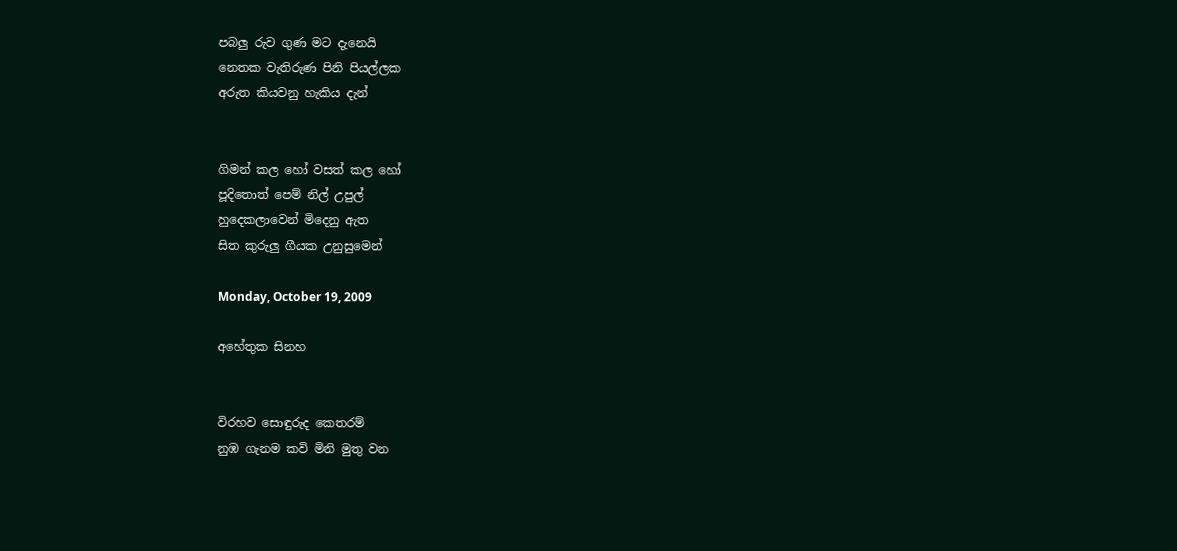පබලු රුව ගුණ මට දැනෙයි
නෙතක වැතිරුණ පිනි පියල්ලක
අරුත කියවනු හැකිය දැන්


ගිමන් කල හෝ වසත් කල හෝ
පූදිතොත් පෙම් නිල් උපුල්
හුදෙකලාවෙන් මිදෙනු ඇත
සිත කුරුලු ගීයක උනුසුමෙන්

Monday, October 19, 2009

අහේතුක සිනහ


විරහව සොඳුරුද කෙතරම්
නුඹ ගැනම කවි මිනි මුතු වන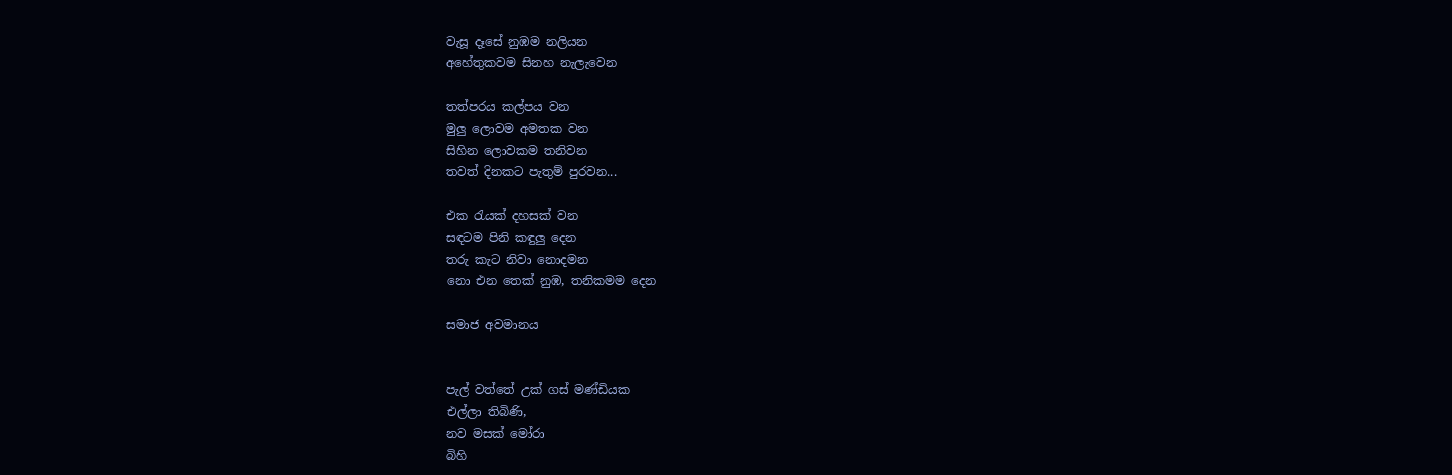වැසූ දෑසේ නුඹම නලියන
අහේතුකවම සිනහ නැලැවෙන

තත්පරය කල්පය වන
මුලු ලොවම අමතක වන
සිහින ලොවකම තනිවන
තවත් දිනකට පැතුම් පුරවන...

එක රැයක් දහසක් වන
සඳටම පිනි කඳුලු දෙන
තරු කැට නිවා නොදමන
නො එන තෙක් නුඹ, තනිකමම දෙන

සමාජ අවමානය


පැල් වත්තේ උක් ගස් මණ්ඩියක
එල්ලා තිබිණි,
නව මසක් මෝරා
බිහි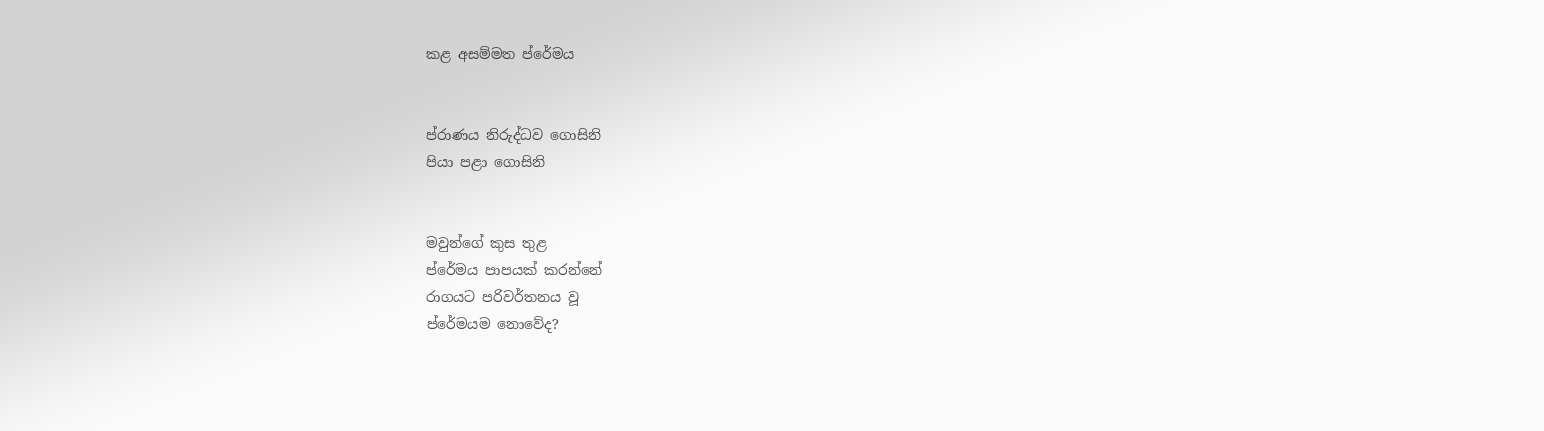කළ අසම්මත ප්රේමය


ප්රාණය නිරුද්ධව ගොසිනි
පියා පළා ගොසිනි


මවුන්ගේ කුස තුළ
ප්රේමය පාපයක් කරන්නේ
රාගයට පරිවර්තනය වූ
ප්රේමයම නොවේද?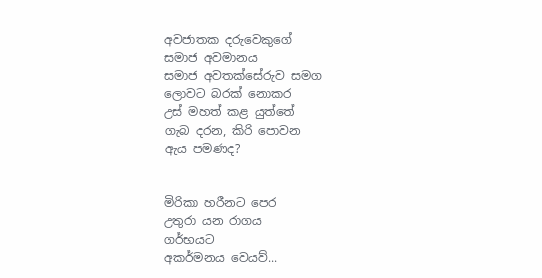අවජාතක දරුවෙකුගේ
සමාජ අවමානය
සමාජ අවතක්සේරුව සමග
ලොවට බරක් නොකර
උස් මහත් කළ යුත්තේ
ගැබ දරන, කිරි පොවන
ඇය පමණද?


මිරිකා හරීනට පෙර
උතුරා යන රාගය
ගර්භයට
අකර්මනය වෙයව්...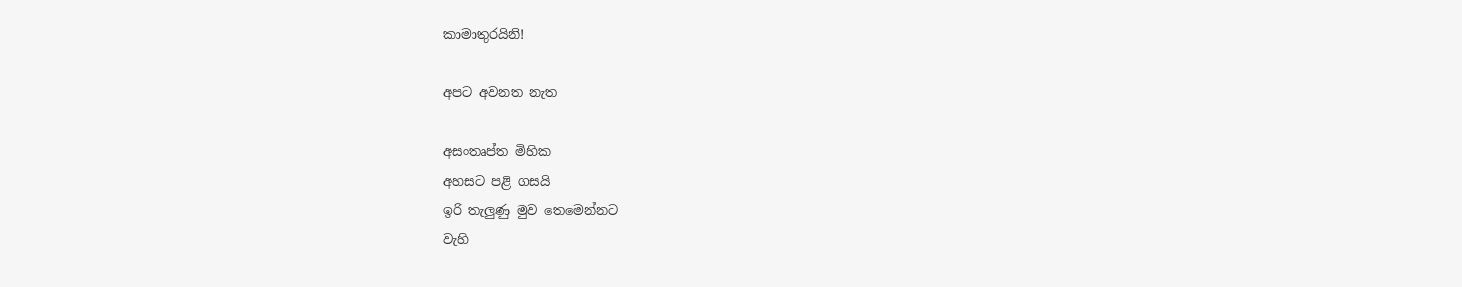කාමාතුරයිනි!

අපට අවනත නැත

අසංතෘප්ත මිහික
අහසට පළි ගසයි
ඉරි තැලුණු මුව තෙමෙන්නට
වැහි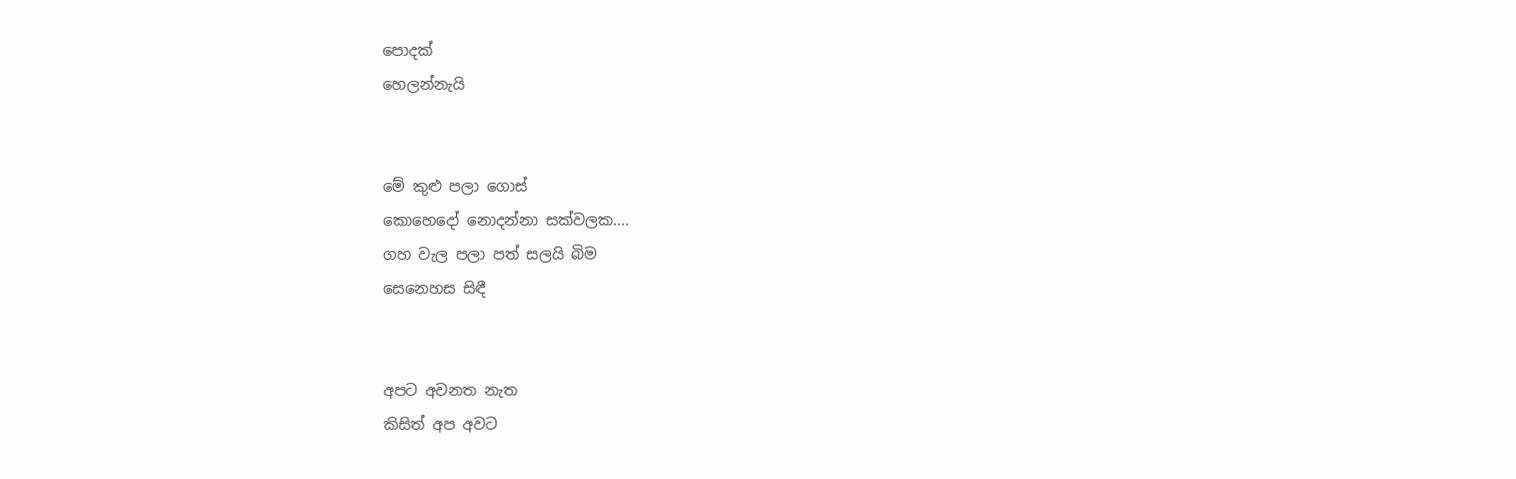පොදක්
හෙලන්නැයි


මේ කුළු පලා ගොස්
කොහෙදෝ නොදන්නා සක්වලක....
ගහ වැල පලා පත් සලයි බිම
සෙනෙහස සිඳී


අපට අවනත නැත
කිසිත් අප අවට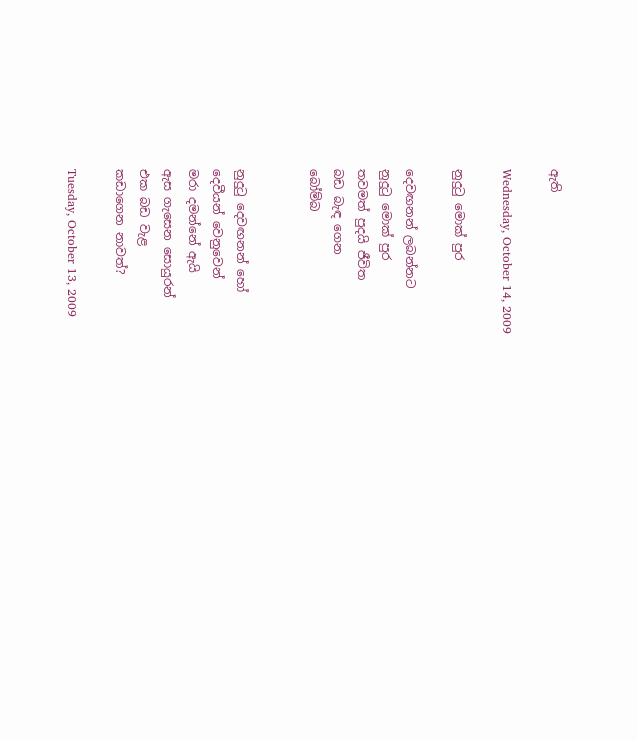ඇති

Wednesday, October 14, 2009

නුදුටු මොක් පුර

දෙවඟනන් ලබන්නට
නුදුටු මොක් පුර
තවමත් පුදයි ජීවිත
බඩ බැඳ ගෙන
බෝම්බ


නුදුටු දෙවඟනන් හෝ
දෙවීයන් වෙනුවෙන්
මරා දමන්නේ ඇයි
ඇස ගැසෙන සොයුරන්
එක බඩ වැළ
කඩාගෙන නාවත්?

Tuesday, October 13, 2009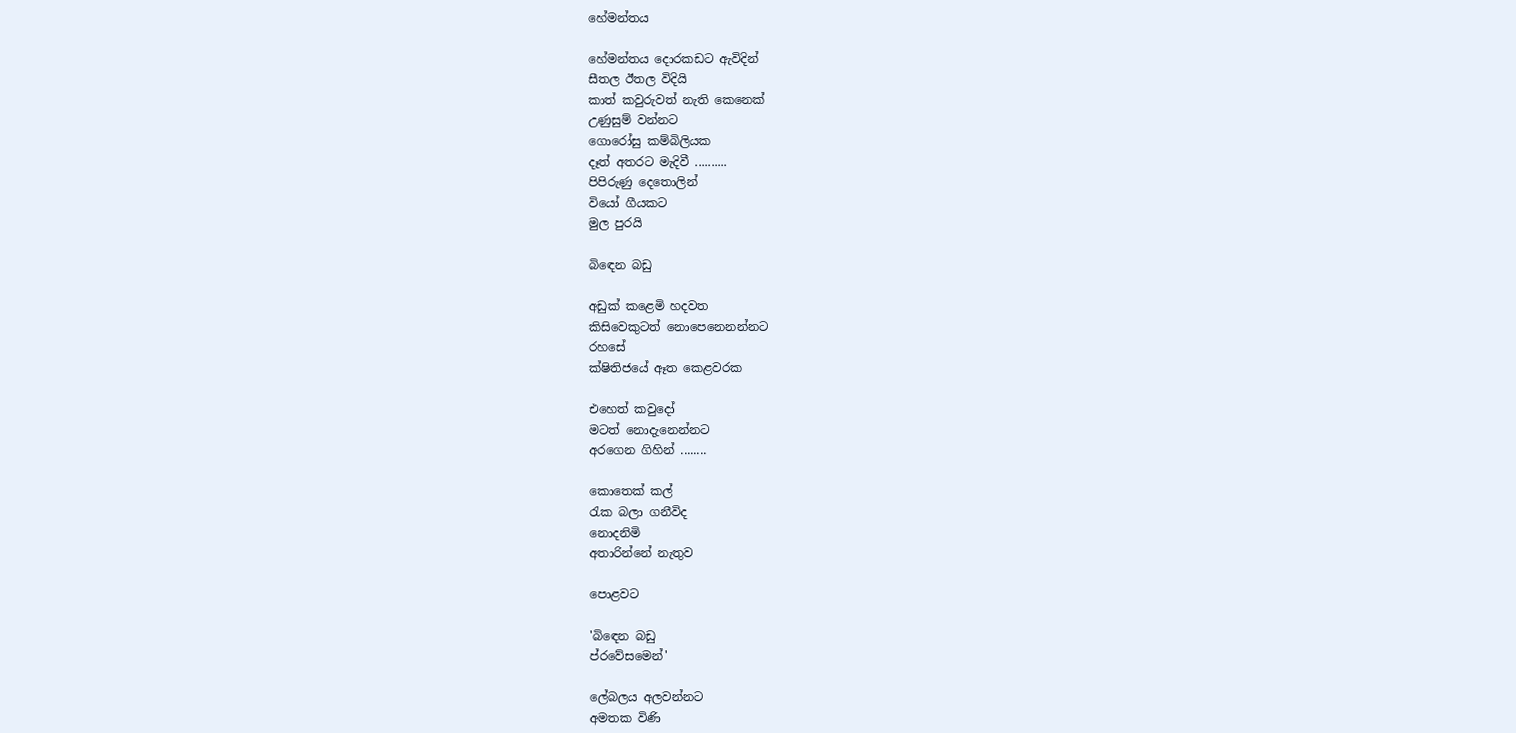හේමන්තය

හේමන්තය දොරකඩට ඇවිදින්
සීතල ඊතල විදියි
කාත් කවුරුවත් නැති කෙනෙක්
උණුසුම් වන්නට
ගොරෝසු කම්බිලියක
දෑත් අතරට මැදිවී ..........
පිපිරුණු දෙතොලින්
වියෝ ගීයකට
මුල පුරයි

බිඳෙන බඩු

අඩුක් කළෙමි හදවත
කිසිවෙකුටත් නොපෙනෙනන්නට
රහසේ
ක්ෂිතිජයේ ඈත කෙළවරක

එහෙත් කවුදෝ
මටත් නොදැනෙන්නට
අරගෙන ගිහින් ........

කොතෙක් කල්
රැක බලා ගනීවිද
නොදනිමි
අතාරින්නේ නැතුව

පොළවට

'බිඳෙන බඩු
ප්රවේසමෙන්'

ලේබලය අලවන්නට
අමතක විණි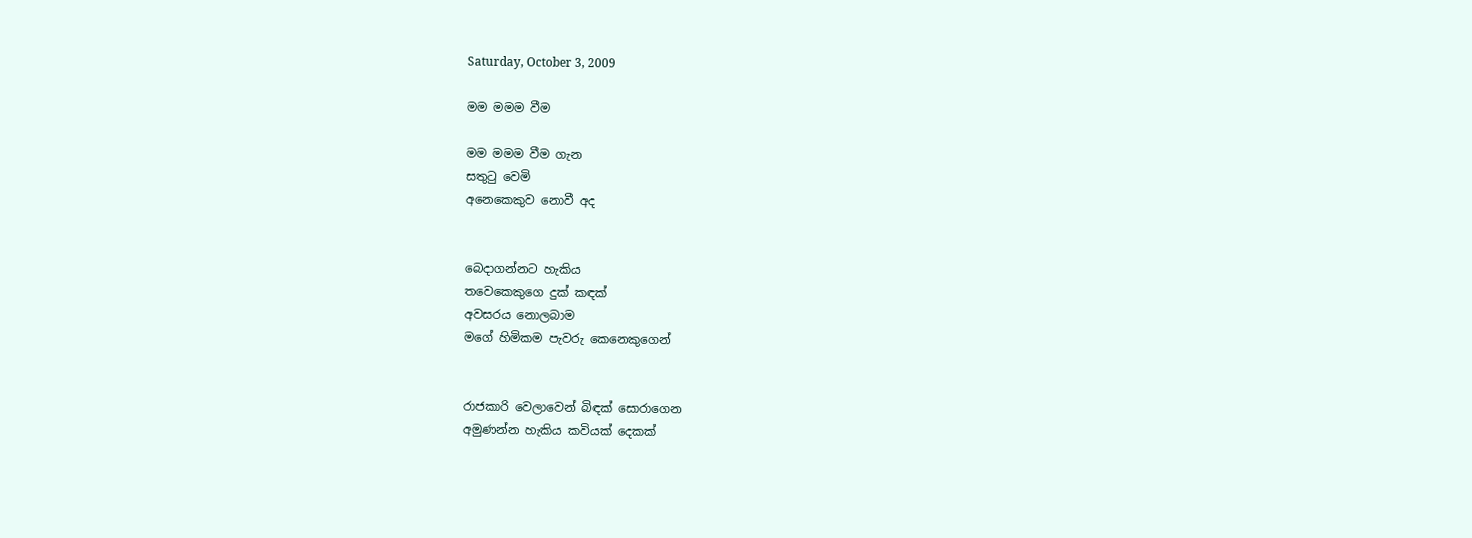Saturday, October 3, 2009

මම මමම වීම

මම මමම වීම ගැන
සතුටු වෙමි
අනෙකෙකුව නොවී අද


බෙදාගන්නට හැකිය
තවෙකෙකුගෙ දුක් කඳක්
අවසරය නොලබාම
මගේ හිමිකම පැවරු කෙනෙකුගෙන්


රාජකාරි වෙලාවෙන් බිඳක් සොරාගෙන
අමුණන්න හැකිය කවියක් දෙකක්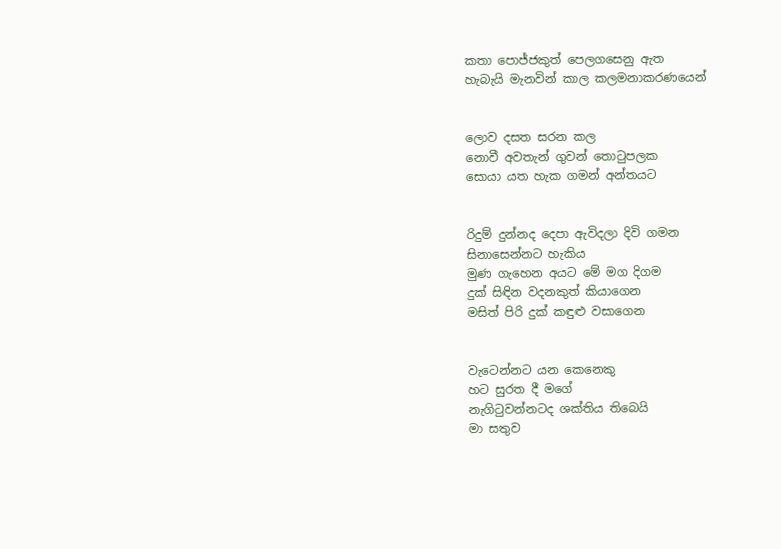කතා පොජ්ජකුත් පෙලගසෙනු ඇත
හැබැයි මැනවින් කාල කලමනාකරණයෙන්


ලොව දසත සරන කල
නොවී අවතැන් ගුවන් තොටුපලක
සොයා යත හැක ගමන් අන්තයට


රිදුම් දුන්නද දෙපා ඇවිදලා දිවි ගමන
සිනාසෙන්නට හැකිය
මුණ ගැහෙන අයට මේ මග දිගම
දුක් සිඳින වදනකුත් කියාගෙන
මසිත් පිරි දුක් කඳුළු වසාගෙන


වැටෙන්නට යන කෙනෙකු
හට සුරත දී මගේ
නැගිටුවන්නටද ශක්තිය තිබෙයි
මා සතුව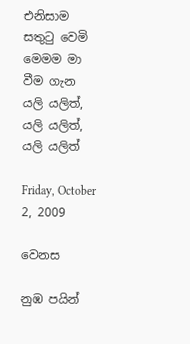එනිසාම සතුටු වෙමි
මෙමම මා වීම ගැන
යලි යලිත්, යලි යලිත්, යලි යලිත්

Friday, October 2, 2009

වෙනස

නුඹ පයින්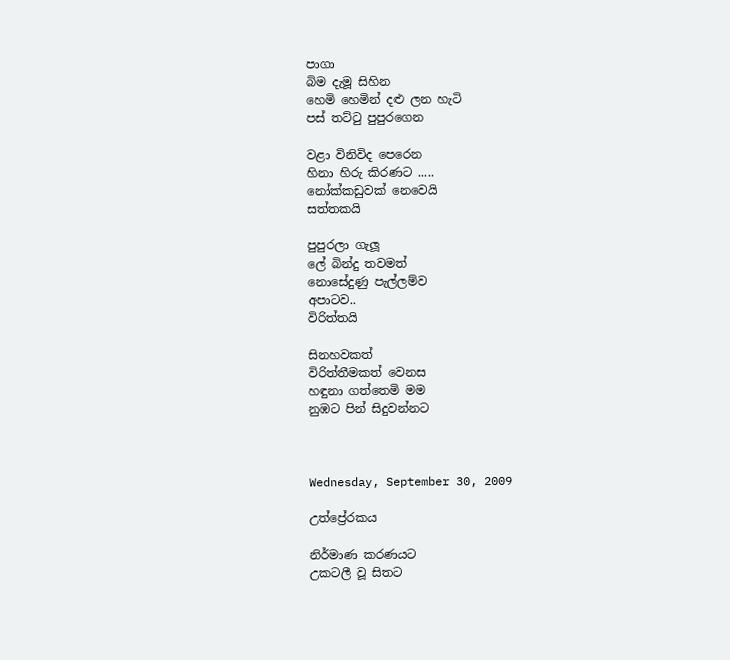පාගා
බිම දැමූ සිහින
හෙමි හෙමින් දළු ලන හැටි
පස් තට්ටු පුපුරගෙන

වළා විනිවිද පෙරෙන
හිනා හිරු කිරණට .....
නෝක්කඩුවක් නෙවෙයි
සත්තකයි

පුපුරලා ගැලූ
ලේ බින්දු තවමත්
නොසේදුණු පැල්ලම්ව
අපාටව..
විරිත්තයි

සිනහවකත්
විරිත්තීමකත් වෙනස
හඳුනා ගත්තෙමි මම
නුඹට පින් සිදුවන්නට



Wednesday, September 30, 2009

උත්ප්‍රේරකය

නිර්මාණ කරණයට
උකටලී වූ සිතට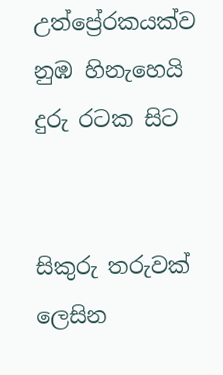උත්ප්‍රේරකයක්ව
නුඹ හිනැහෙයි
දුරු රටක සිට


සිකුරු තරුවක් ලෙසින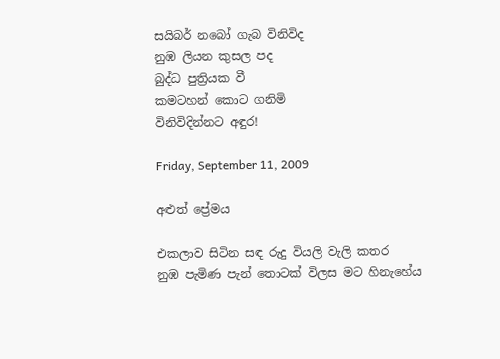සයිබර් නබෝ ගැබ විනිවිද
නුඹ ලියන කුසල පද
බුද්ධ පුත්‍රියක වී
කමටහන් කොට ගනිමි
විනිවිදින්නට අඳුර!

Friday, September 11, 2009

අළුත් ප්‍රේමය

එකලාව සිටින සඳ රුදු වියලි වැලි කතර
නුඹ පැමිණ පැන් තොටක් විලස මට හිනැහේය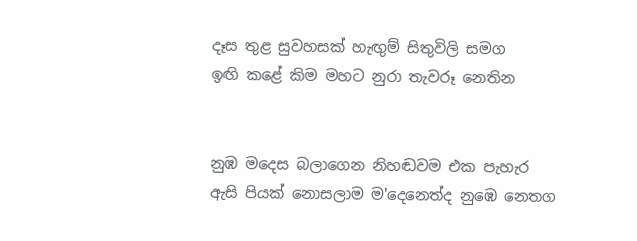දෑස තුළ සුවහසක් හැඟුම් සිතුවිලි සමග
ඉඟි කළේ කිම මහට නුරා තැවරූ නෙතින


නුඹ මදෙස බලාගෙන නිහඬවම එක පැහැර
ඇසි පියක් නොසලාම ම'දෙනෙත්ද නුඹෙ නෙතග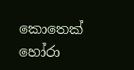කොතෙක් හෝරා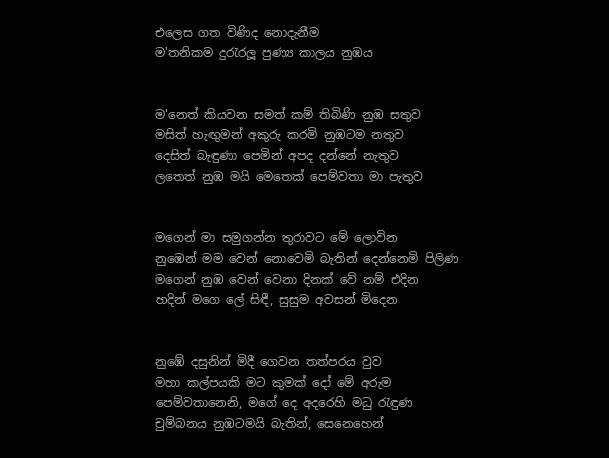එලෙස ගත විණිද නොදැනීම
ම'තනිකම දුරැරලූ පුණ්‍ය කාලය නුඹය


ම'නෙත් කියවන සමත් කම් තිබිණි නුඹ සතුව
මසිත් හැඟුමන් අකුරු කරමි නුඹටම නතුව
දෙසිත් බැඳුණා පෙමින් අපද දන්නේ නැතුව
ලතෙත් නුඹ මයි මෙතෙක් පෙම්වතා මා පැතුව


මගෙන් මා සමුගන්න තුරාවට මේ ලොවින
නුඹෙන් මම වෙන් නොවෙමි බැතින් දෙන්නෙමි පිලිණ
මගෙන් නුඹ වෙන් වෙනා දිනක් වේ නම් එදින
හදින් මගෙ ලේ සිඳී, සුසුම අවසන් මිදෙන


නුඹේ දසුනින් මිදී ගෙවන තත්පරය වුව
මහා කල්පයකි මට කුමක් දෝ මේ අරුම
පෙම්වතානෙනි, මගේ දෙ අදරෙහි මධු රැඳුණ
චුම්බනය නුඹටමයි බැතින්, සෙනෙහෙන්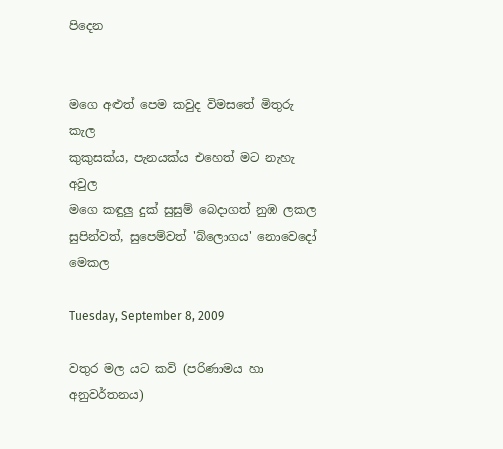පිදෙන


මගෙ අළුත් පෙම කවුද විමසතේ මිතුරු කැල
කුකුසක්ය, පැනයක්ය එහෙත් මට නැහැ අවුල
මගෙ කඳුලු දුක් සුසුම් බෙදාගත් නුඹ ලකල
සුපින්වත්, සුපෙම්වත් 'බ්ලොගය' නොවෙදෝ මෙකල

Tuesday, September 8, 2009

වතුර මල යට කවි (පරිණාමය හා අනුවර්තනය)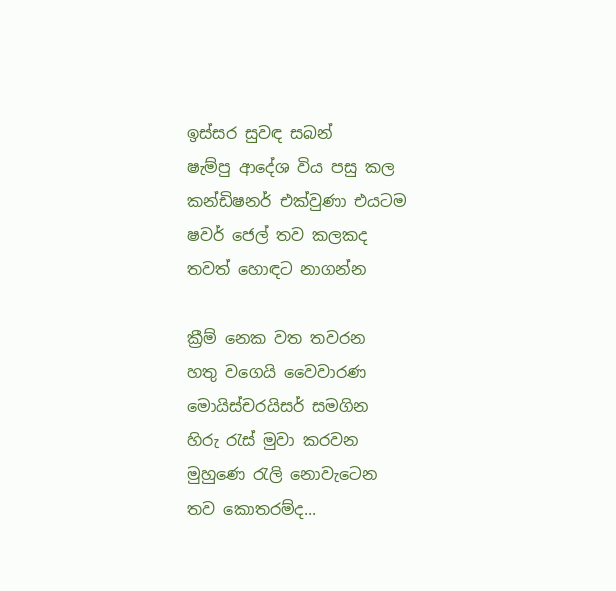ඉස්සර සුවඳ සබන්
ෂැම්පු ආදේශ විය පසු කල
කන්ඩිෂනර් එක්වුණා එයටම
ෂවර් ජෙල් තව කලකද
තවත් හොඳට නාගන්න

ක්‍රීම් නෙක වත තවරන
හතු වගෙයි වෛවාරණ
මොයිස්චරයිසර් සමගින
හිරු රැස් මුවා කරවන
මුහුණෙ රැලි නොවැටෙන
තව කොතරම්ද...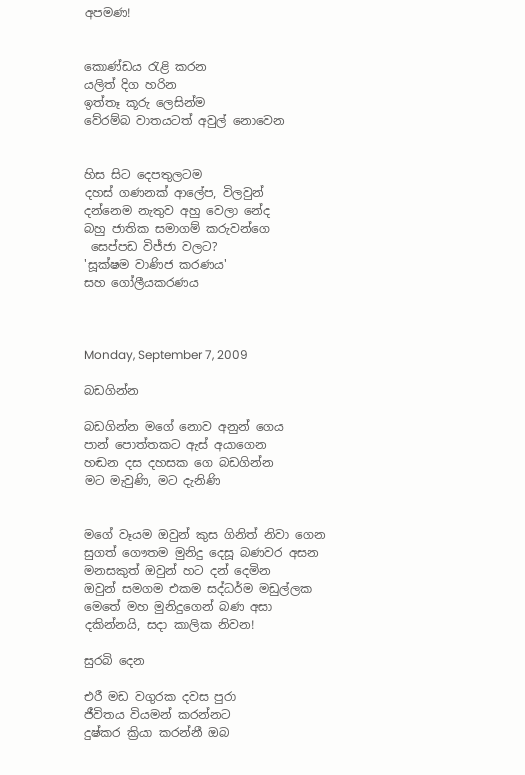අපමණ!


කොණ්ඩය රැළි කරන
යලිත් දිග හරින
ඉත්තෑ කූරු ලෙසින්ම
වේරම්බ වාතයටත් අවුල් නොවෙන


හිස සිට දෙපතුලටම
දහස් ගණනක් ආලේප, විලවුන්
දන්නෙම නැතුව අහු වෙලා නේද
බහු ජාතික සමාගම් කරුවන්ගෙ
 සෙප්පඩ විජ්ජා වලට?
'සූක්ෂම වාණිජ කරණය'
සහ ගෝලීයකරණය



Monday, September 7, 2009

බඩගින්න

බඩගින්න මගේ නොව අනුන් ගෙය
පාන් පොත්තකට ඇස් අයාගෙන
හඬන දස දහසක ගෙ බඩගින්න
මට මැවුණි, මට දැනිණි


මගේ වෑයම ඔවුන් කුස ගිනිත් නිවා ගෙන
සුගත් ගෞතම මුනිදු දෙසූ බණවර අසන
මනසකුත් ඔවුන් හට දන් දෙමින
ඔවුන් සමගම එකම සද්ධර්ම මඩුල්ලක
මෙතේ මහ මුනිදුගෙන් බණ අසා
දකින්නයි, සදා කාලික නිවන!

සුරබි දෙන

එරී මඩ වගුරක දවස පුරා
ජීවිතය වියමන් කරන්නට
දුෂ්කර ක්‍රියා කරන්නී ඔබ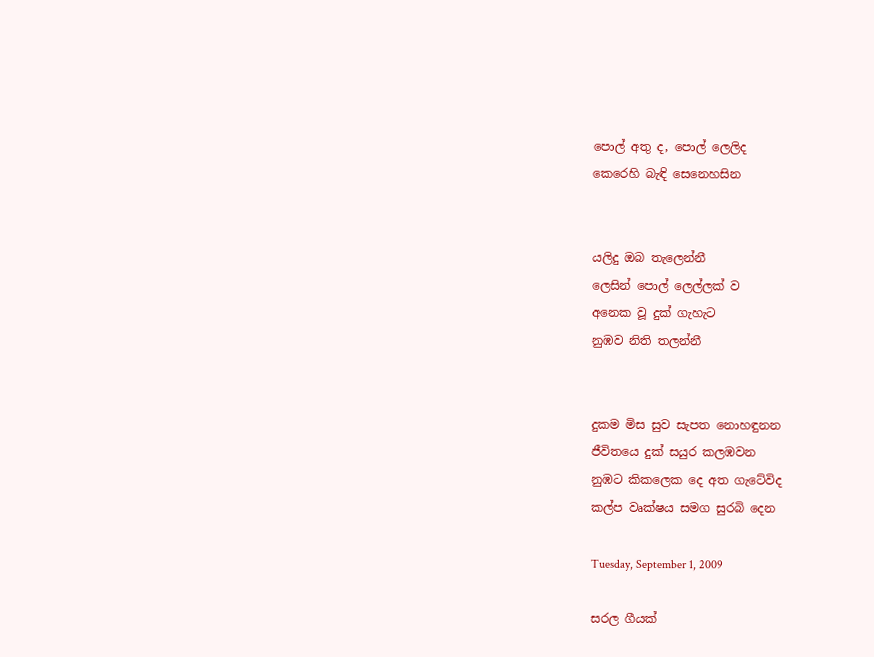පොල් අතු ද, පොල් ලෙලිද
කෙරෙහි බැඳි සෙනෙහසින


යලිදු ඔබ තැලෙන්නී
ලෙසින් පොල් ලෙල්ලක් ව
අනෙක වූ දුක් ගැහැට
නුඹව නිති තලන්නී


දුකම මිස සුව සැපත නොහඳුනන
ජීවිතයෙ දුක් සයුර කලඹවන
නුඹට කිකලෙක දෙ අත ගැටේවිද
කල්ප වෘක්ෂය සමග සුරබි දෙන

Tuesday, September 1, 2009

සරල ගීයක්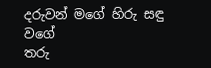දරුවන් මගේ හිරු සඳු වගේ
තරු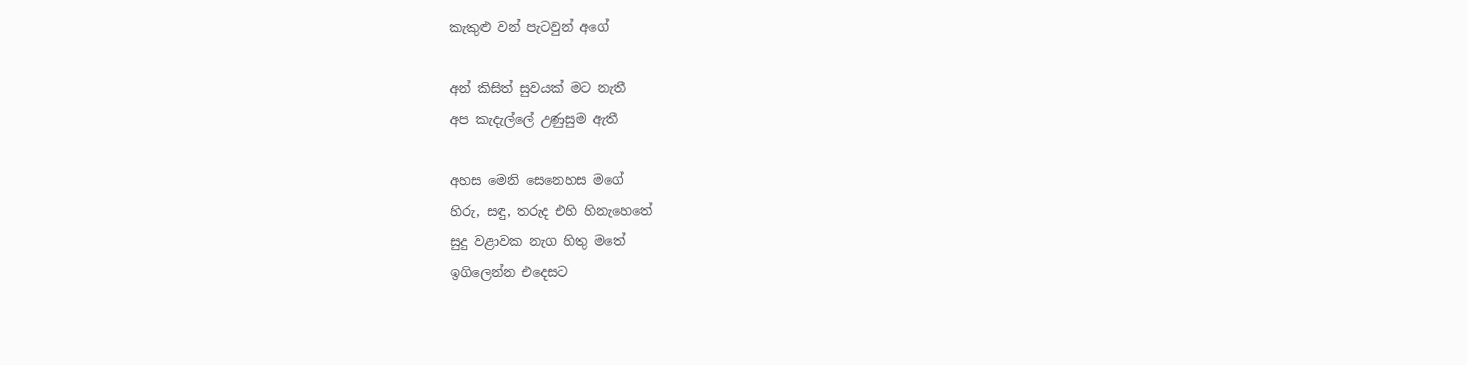කැකුළු වන් පැටවුන් අගේ

අන් කිසිත් සුවයක් මට නැතී
අප කැදැල්ලේ උණුසුම ඇතී

අහස මෙනි සෙනෙහස මගේ
හිරු, සඳු, තරුද එහි හිනැහෙතේ
සුදු වළාවක නැග හිතු මතේ
ඉගිලෙන්න එදෙසට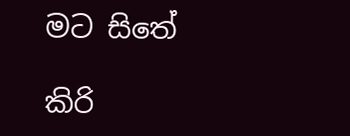මට සිතේ

කිරි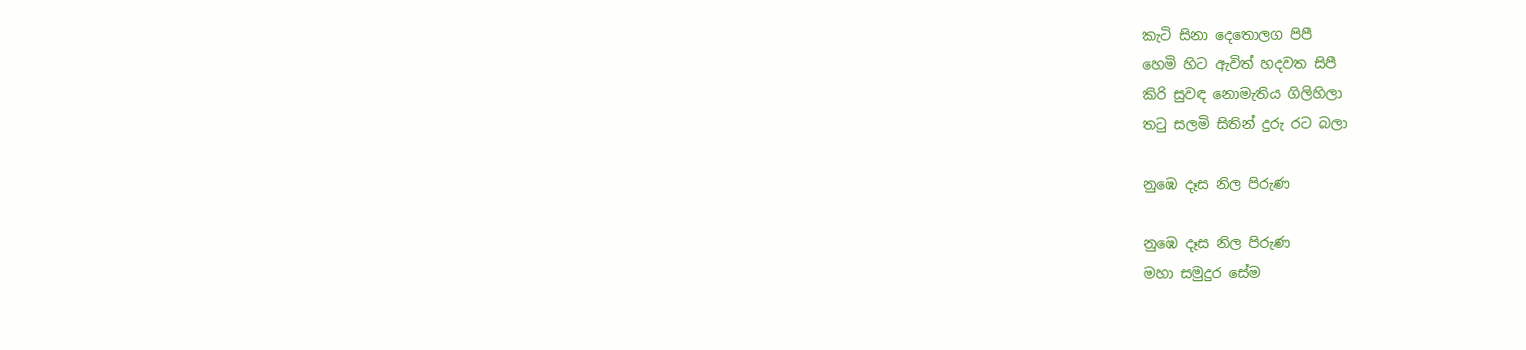කැටි සිනා දෙතොලග පිපී
හෙමි හිට ඇවිත් හදවත සිපී
කිරි සුවඳ නොමැතිය ගිලිහිලා
තටු සලමි සිතින් දුරු රට බලා

නුඹෙ දෑස නිල පිරුණ

නුඹෙ දෑස නිල පිරුණ
මහා සමුදුර සේම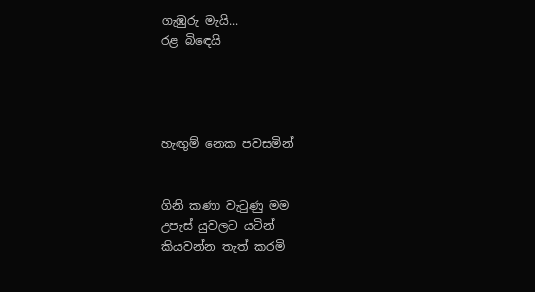ගැඹුරු මැයි...
රළ බිඳෙයි




හැඟුම් නෙක පවසමින්


ගිනි කණා වැටුණු මම
උපැස් යුවලට යටින්
කියවන්න තැත් කරමි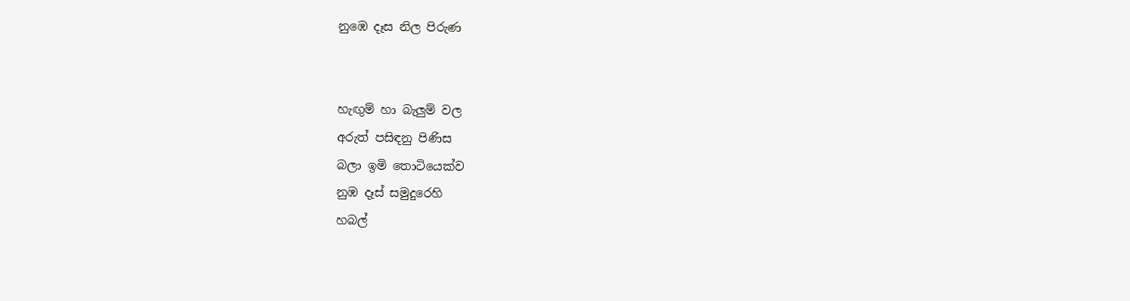නුඹෙ දෑස නිල පිරුණ


හැඟුම් හා බැලුම් වල
අරුත් පසිඳනු පිණිස
බලා ඉමි තොටියෙක්ව
නුඹ දෑස් සමුදුරෙහි
හබල්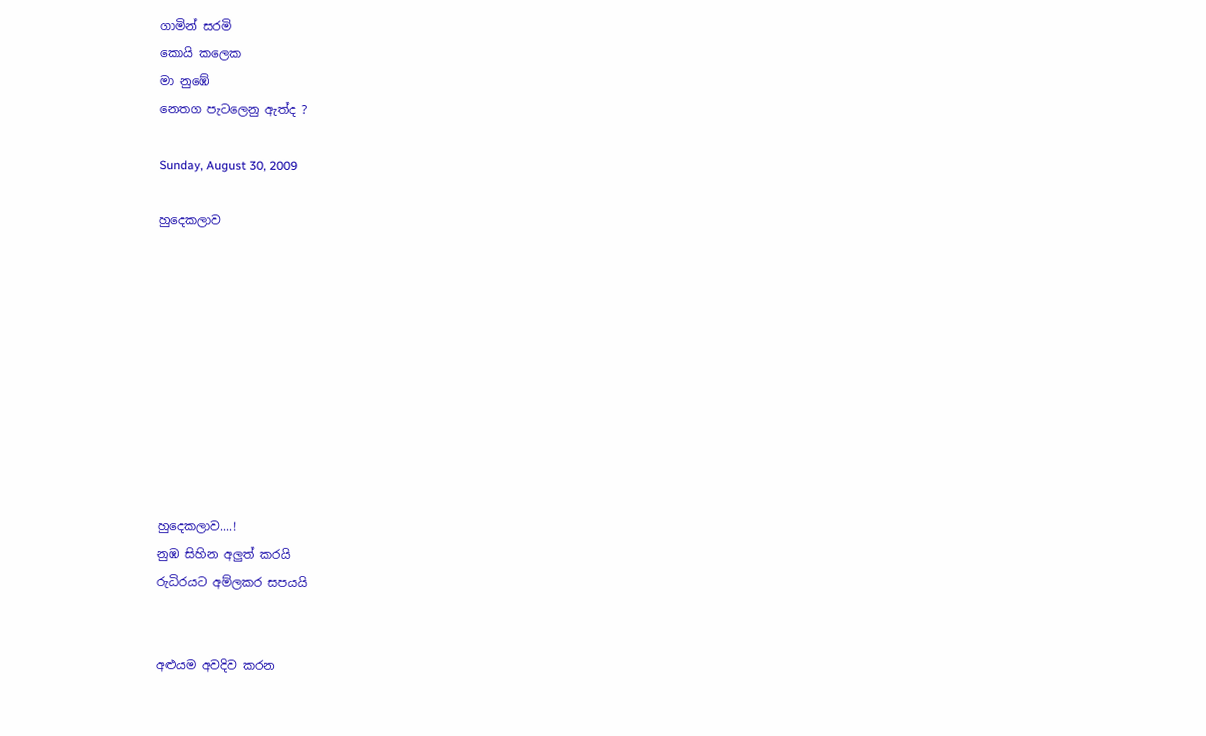ගාමින් සරමි
කොයි කලෙක
මා නුඹේ
නෙතග පැටලෙනු ඇත්ද ?

Sunday, August 30, 2009

හුදෙකලාව










හුදෙකලාව....!
නුඹ සිහින අලුත් කරයි
රුධිරයට අම්ලකර සපයයි


අළුයම අවදිව කරන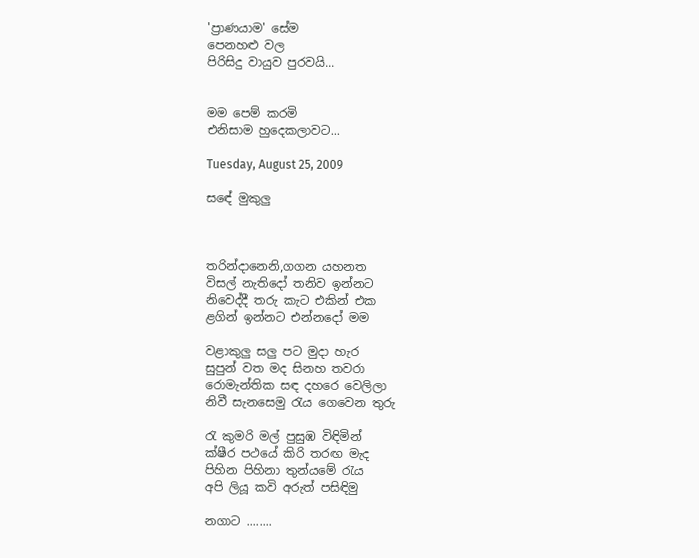'ප්‍රාණයාම' සේම
පෙනහළු වල
පිරිසිදු වායුව පුරවයි...


මම පෙම් කරමි
එනිසාම හුදෙකලාවට...

Tuesday, August 25, 2009

සඳේ මුකුලු



තරින්දානෙනි,ගගන යහනත
විසල් නැතිදෝ තනිව ඉන්නට
නිවෙද්දී තරු කැට එකින් එක
ළගින් ඉන්නට එන්නදෝ මම

වළාකුලු සලු පට මුදා හැර
සුපුන් වත මද සිනහ තවරා
රොමැන්තික සඳ දහරෙ වෙලිලා
නිවී සැනසෙමු රැය ගෙවෙන තුරු

රැ කුමරි මල් පුසුඹ විඳිමින්
ක්ෂීර පථයේ කිරි තරඟ මැද
පිහින පිහිනා තුන්යමේ රැය
අපි ලියූ කවි අරුත් පසිඳිමු

නගාට ........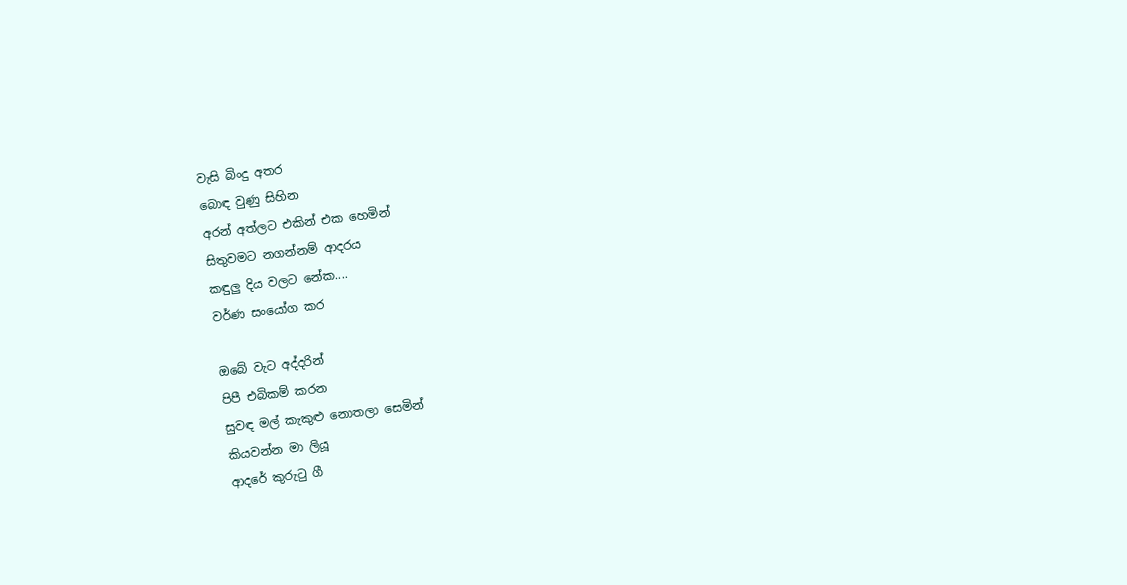වැසි බිංදු අතර
බොඳ වුණු සිහින
අරන් අත්ලට එකින් එක හෙමින්
සිතුවමට නගන්නම් ආදරය
කඳුලු දිය වලට නේක....
වර්ණ සංයෝග කර

ඔබේ වැට අද්දරින්
පිපී එබිකම් කරන
සුවඳ මල් කැකුළු නොතලා සෙමින්
කියවන්න මා ලියූ
ආදරේ කුරුටු ගී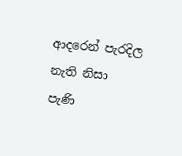ආදරෙන් පැරදිල නැති නිසා
පැණි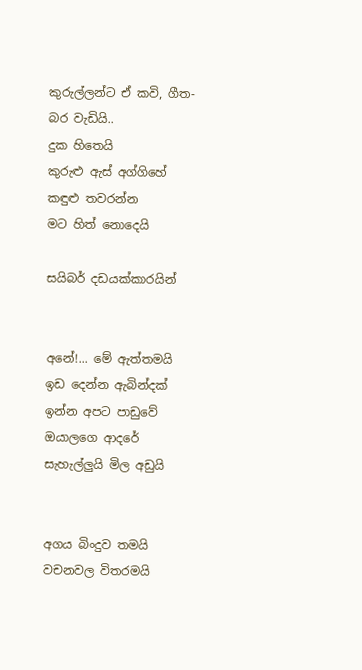කුරුල්ලන්ට ඒ කවි, ගීත-
බර වැඩියි..
දුක හිතෙයි
කුරුළු ඇස් අග්ගිහේ
කඳුළු තවරන්න
මට හිත් නොදෙයි

සයිබර් දඩයක්කාරයින්


අනේ!... මේ ඇත්තමයි
ඉඩ දෙන්න ඇබින්දක්
ඉන්න අපට පාඩුවේ
ඔයාලගෙ ආදරේ
සැහැල්ලුයි මිල අඩුයි


අගය බිංදුව තමයි
වචනවල විතරමයි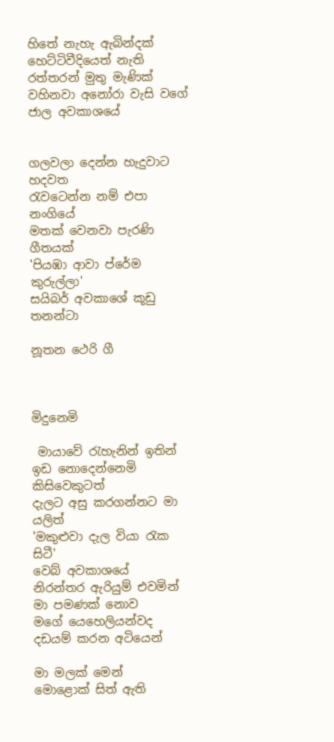හිතේ නැහැ ඇබින්දක්
හෙට්ටිවීදියෙත් නැති
රත්තරන් මුතු මැණික්
වහිනවා අනෝරා වැසි වගේ
ජාල අවකාශයේ


ගලවලා දෙන්න හැදුවාට
හදවත
රැවටෙන්න නම් එපා නංගියේ
මතක් වෙනවා පැරණි ගීතයක්
'පියඹා ආවා ප්රේම කුරුල්ලා'
සයිබර් අවකාශේ කූඩු තනන්ටා

නූතන ථෙරි ගී



මිදුනෙමි

 මායාවේ රැහැනින් ඉතින්
ඉඩ නොදෙන්නෙමි කිසිවෙකුටත්
දැලට අසු කරගන්නට මා යලිත්
'මකුළුවා දැල වියා රැක සිටී'
වෙබ් අවකාශයේ
නිරන්තර ඇරියුම් එවමින්
මා පමණක් නොව
මගේ යෙහෙලියන්වද
දඩයම් කරන අටියෙන්

මා මලක් මෙන්
මොළොක් සිත් ඇති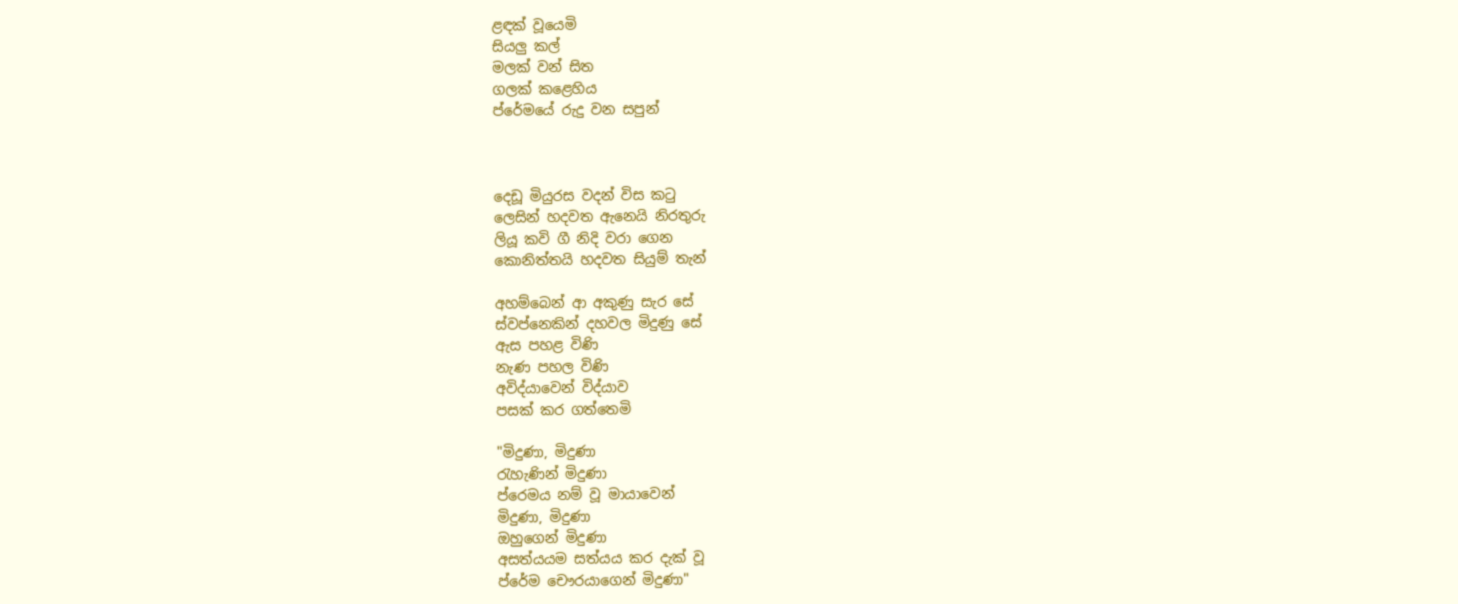ළඳක් වූයෙමි
සියලු කල්
මලක් වන් සිත
ගලක් කළෙහිය
ප්රේමයේ රුදු වන සපුන්



දෙඩූ මියුරස වදන් විස කටු
ලෙසින් හදවත ඇනෙයි නිරතුරු
ලියූ කවි ගී නිදි වරා ගෙන
කොනිත්තයි හදවත සියුම් තැන්

අහම්බෙන් ආ අකුණු සැර සේ
ස්වප්නෙකින් දහවල මිදුණු සේ
ඇස පහළ විණි
නැණ පහල විණි
අවිද්යාවෙන් විද්යාව
පසක් කර ගත්තෙමි

"මිදුණා, මිදුණා
රැහැණින් මිදුණා
ප්රෙමය නම් වූ මායාවෙන්
මිදුණා, මිදුණා
ඔහුගෙන් මිදුණා
අසත්යයම සත්යය කර දැක් වූ
ප්රේම චෞරයාගෙන් මිදුණා"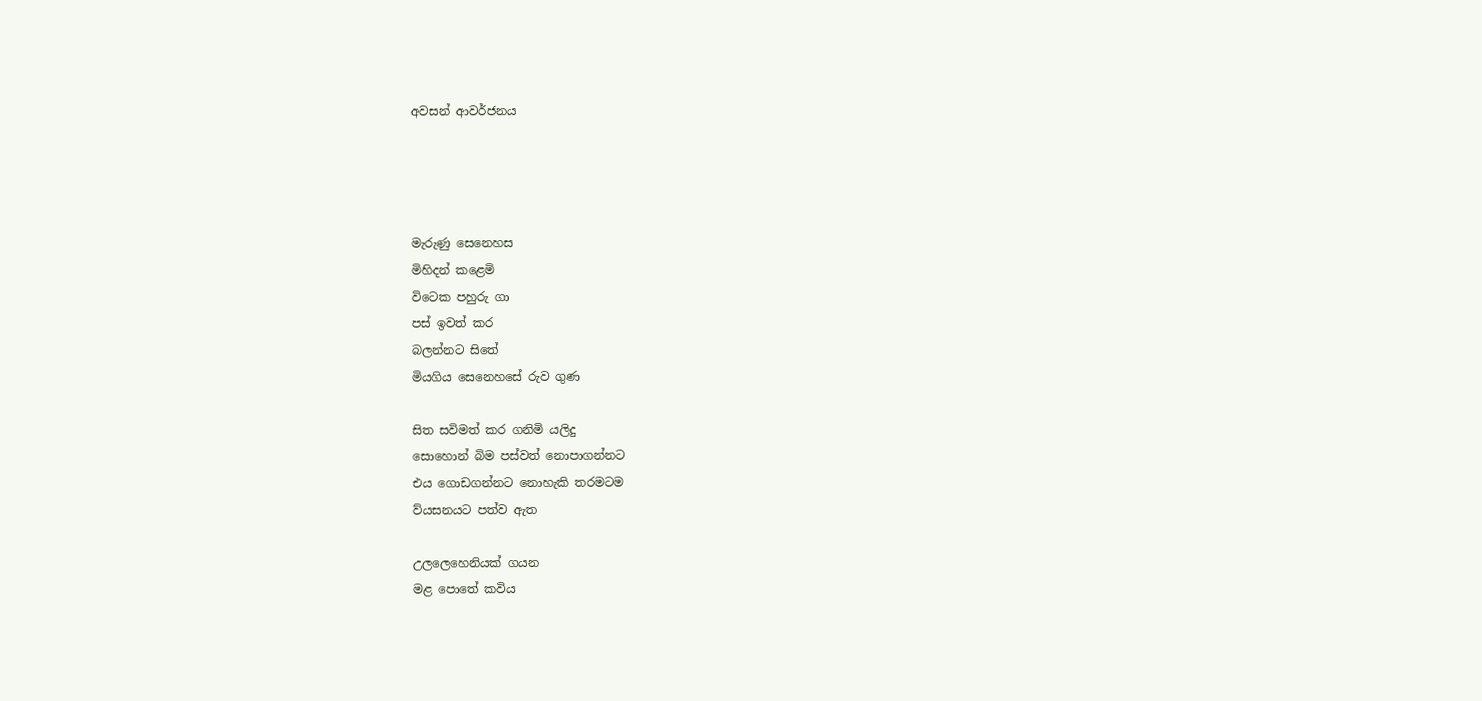අවසන් ආවර්ජනය




මැරුණු සෙනෙහස
මිහිදන් කළෙමි
විටෙක පහුරු ගා
පස් ඉවත් කර
බලන්නට සිතේ
මියගිය සෙනෙහසේ රුව ගුණ

සිත සවිමත් කර ගනිමි යලිදු
සොහොන් බිම පස්වත් නොපාගන්නට
එය ගොඩගන්නට නොහැකි තරමටම
ව්යසනයට පත්ව ඇත

උලලෙහෙනියක් ගයන
මළ පොතේ කවිය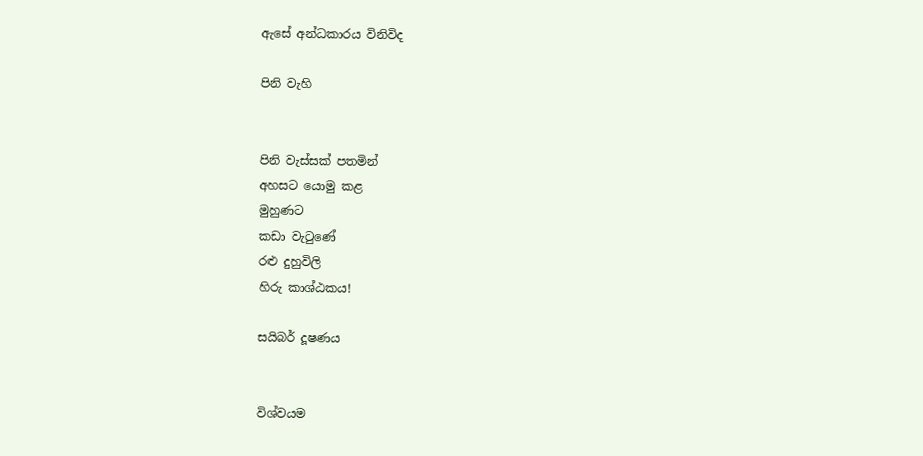ඇසේ අන්ධකාරය විනිවිද

පිනි වැහි


පිනි වැස්සක් පතමින්
අහසට යොමු කළ
මුහුණට
කඩා වැටුණේ
රළු දුහුවිලි
හිරු කාශ්ඨකය!

සයිබර් දූෂණය


විශ්වයම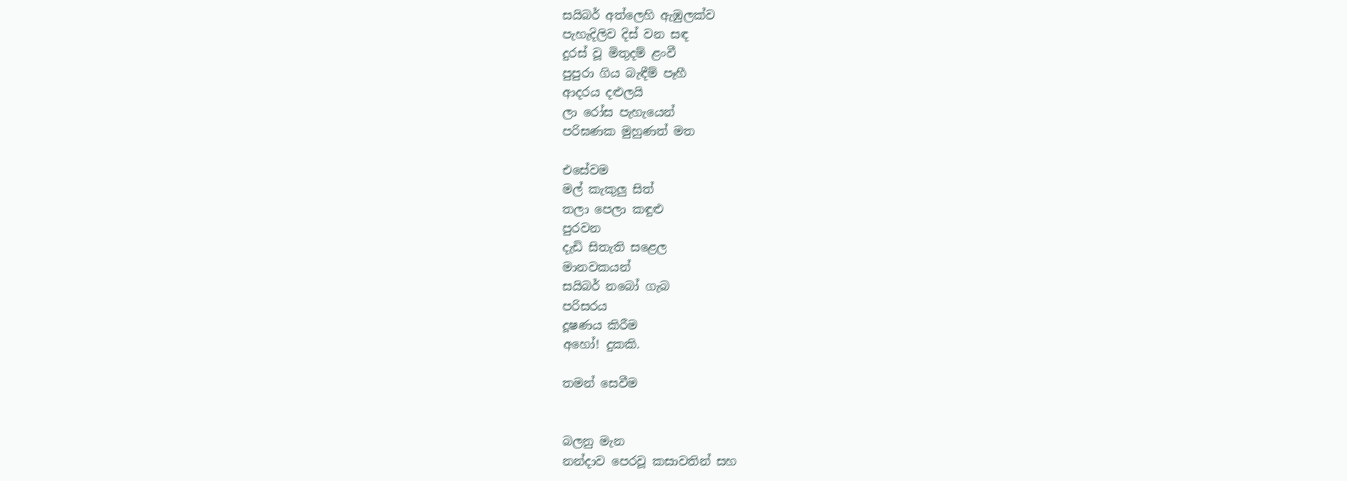සයිබර් අත්ලෙහි ඇඹුලක්ව
පැහැදිලිව දිස් වන සඳ
දුරස් වූ මිතුදම් ළංවී
පුපුරා ගිය බැඳීම් පෑහී
ආදරය දළුලයි
ලා රෝස පැහැයෙන්
පරිඝණක මුහුණත් මත

එසේවම
මල් කැකුලු සිත්
තලා පෙලා කඳුළු
පුරවන
දැඩි සිතැති සළෙල
මානවකයන්
සයිබර් නබෝ ගැබ
පරිසරය
දූෂණය කිරීම
අහෝ! දුකකි.

තමන් සෙවීම


බලනු මැන
නන්දාව පෙරවූ කසාවතින් සහ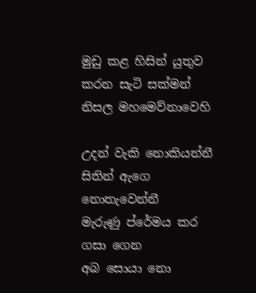මුඩු කළ හිසින් යුතුව
කරන සැටි සක්මන්
නිසල මහමෙව්නාවෙහි

උදන් වැකි නොකියන්නී
සිතින් ඇගෙ නොතැවෙන්නී
මැරුණු ප්රේමය කර ගසා ගෙන
අබ සොයා නො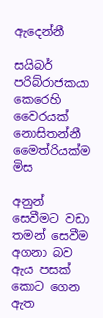ඇදෙන්නී

සයිබර් පරිබ්රාජකයා කෙරෙහි
වෛරයක් නොසිතන්නී
මෛත්රියක්ම මිස

අනුන් සෙවීමට වඩා
තමන් සෙවීම
අගනා බව
ඇය පසක් කොට ගෙන ඇත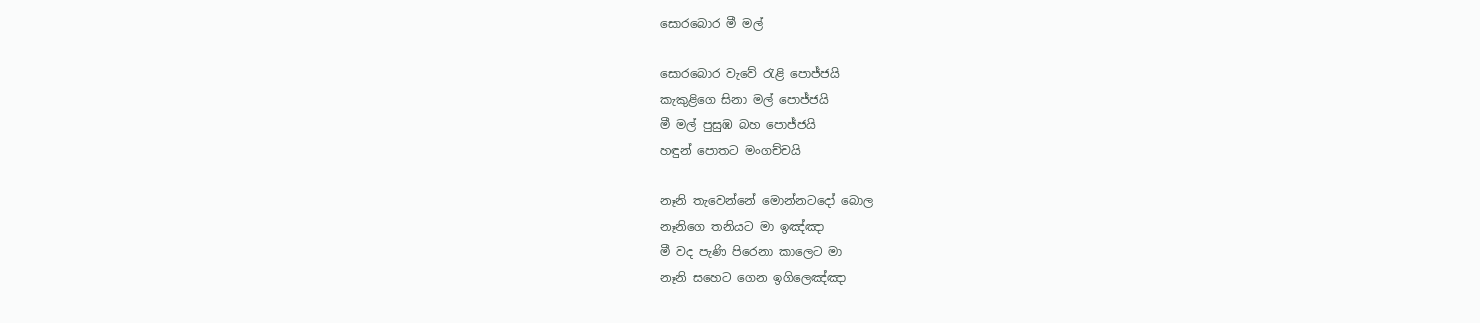සොරබොර මී මල්

සොරබොර වැවේ රැළි පොජ්ජයි
කැකුළිගෙ සිනා මල් පොජ්ජයි
මී මල් පුසුඹ බහ පොජ්ජයි
හඳුන් පොතට මංගච්චයි

නෑනි තැවෙන්නේ මොන්නටදෝ බොල
නෑනිගෙ තනියට මා ඉඤ්ඤා
මී වද පැණි පිරෙනා කාලෙට මා
නෑනි සහෙට ගෙන ඉගිලෙඤ්ඤා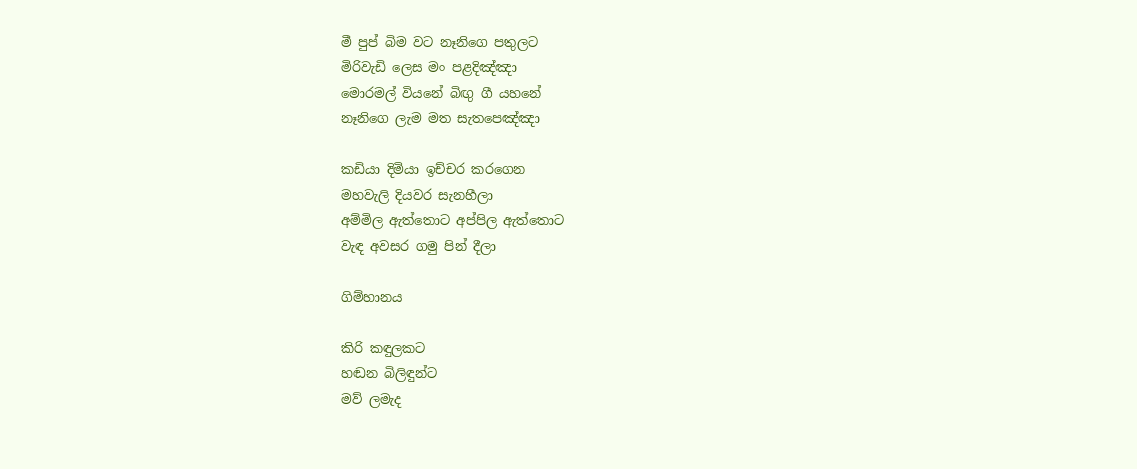මී පුප් බිම වට නෑනිගෙ පතුලට
මිරිවැඩි ලෙස මං පළදිඤ්ඤා
මොරමල් වියනේ බිඟු ගී යහනේ
නෑනිගෙ ලැම මත සැතපෙඤ්ඤා

කඩියා දිමියා ඉච්චර කරගෙන
මහවැලි දියවර සැනහීලා
අම්මිල ඇත්තොට අප්පිල ඇත්තොට
වැඳ අවසර ගමු පින් දීලා

ගිම්හානය

කිරි කඳුලකට
හඬන බිලිඳුන්ට
මව් ලමැද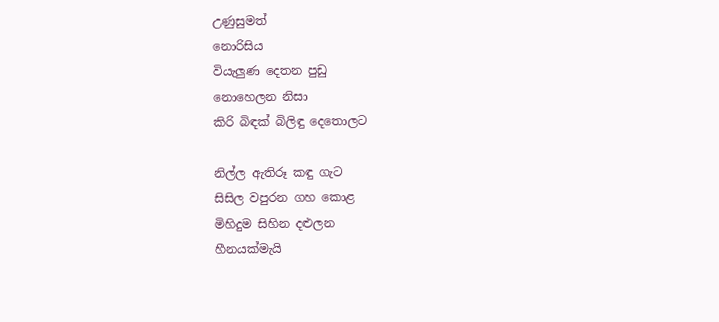උණුසුමත්
නොරිසිය
වියැලුණ දෙතන පුඩු
නොහෙලන නිසා
කිරි බිඳක් බිලිඳු දෙතොලට

නිල්ල ඇතිරූ කඳු ගැට
සිසිල වපුරන ගහ කොළ
මිහිදුම සිහින දළුලන
හීනයක්මැයි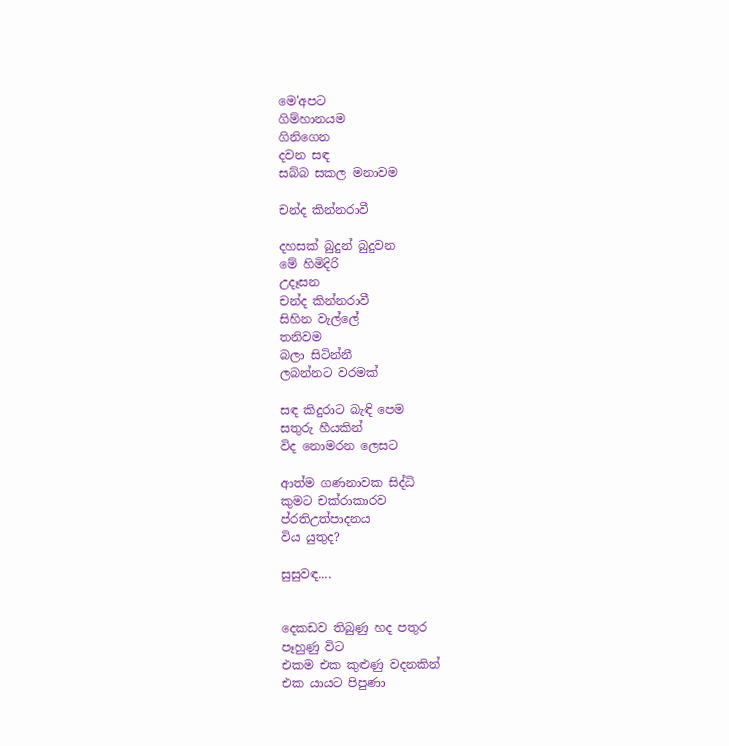මෙ'අපට
ගිම්හානයම
ගිනිගෙන
දවන සඳ
සබ්බ සකල මනාවම

චන්ද කින්නරාවී

දහසක් බුදුන් බුදුවන
මේ හිමිදිරි
උදෑසන
චන්ද කින්නරාවී
සිහින වැල්ලේ
තනිවම
බලා සිටින්නී
ලබන්නට වරමක්

සඳ කිදුරාට බැඳි පෙම
සතුරු හීයකින්
විද නොමරන ලෙසට

ආත්ම ගණනාවක සිද්ධි
කුමට චක්රාකාරව
ප්රතිඋත්පාදනය
විය යුතුද?

සුසුවඳ....


දෙකඩව තිබුණු හද පතුර
පෑහුණු විට
එකම එක කුළුණු වදනකින්
එක යායට පිපුණා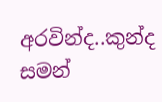අරවින්ද..කුන්ද සමන්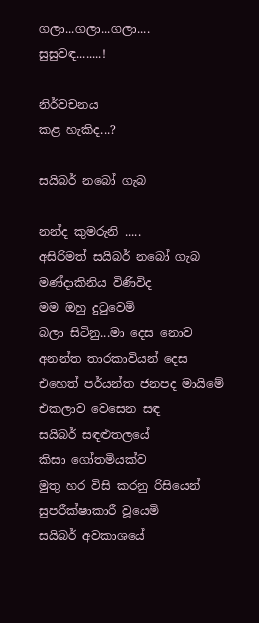ගලා...ගලා...ගලා....
සුසුවඳ........!

නිර්වචනය
කළ හැකිද...?

සයිබර් නබෝ ගැබ

නන්ද කුමරුනි .....
අසිරිමත් සයිබර් නබෝ ගැබ
මණ්දාකිනිය විණිවිද
මම ඔහු දුටුවෙමි
බලා සිටිනු...මා දෙස නොව
අනන්ත තාරකාවියන් දෙස
එහෙත් පර්යන්ත ජනපද මායිමේ
එකලාව වෙසෙන සඳ
සයිබර් සඳළුතලයේ
කිසා ගෝතමියක්ව
මුතු හර විසි කරනු රිසියෙන්
සුපරීක්ෂාකාරී වූයෙමි
සයිබර් අවකාශයේ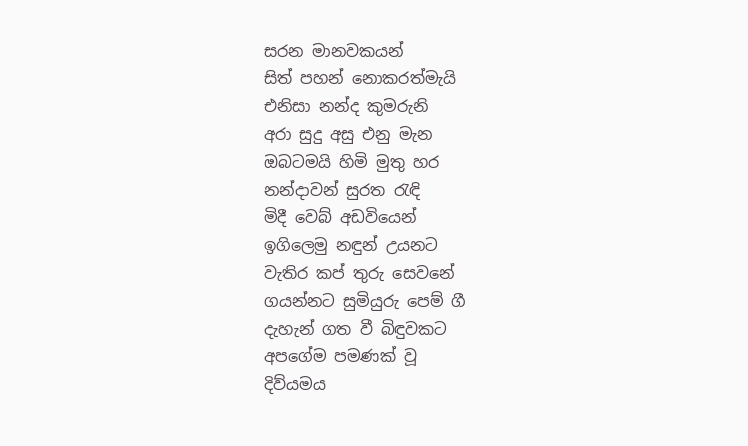සරන මානවකයන්
සිත් පහන් නොකරත්මැයි
එනිසා නන්ද කුමරුනි
අරා සුදු අසු එනු මැන
ඔබටමයි හිමි මුතු හර
නන්දාවන් සුරත රැඳි
මිදී වෙබ් අඩවියෙන්
ඉගිලෙමු නඳුන් උයනට
වැතිර කප් තුරු සෙවනේ
ගයන්නට සුමියුරු පෙම් ගී
දැහැන් ගත වී බිඳුවකට
අපගේම පමණක් වූ
දිව්යමය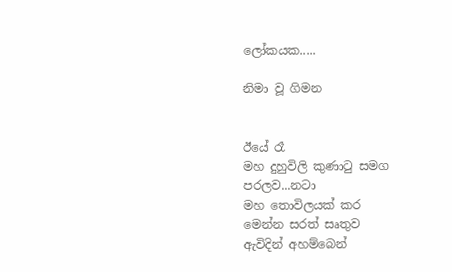ලෝකයක.....

නිමා වූ ගිමන


ඊයේ රෑ
මහ දුහුවිලි කුණාටු සමග
පරලව...නටා
මහ තොවිලයක් කර
මෙන්න සරත් සෘතුව
ඇවිදින් අහම්බෙන්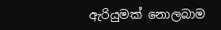ඇරියුමක් නොලබාම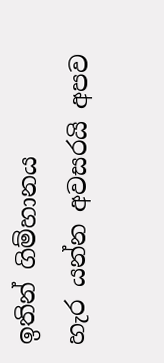ඉතින් ගිම්හානය
හැර යන්න අවසරයි අපව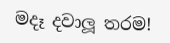මදෑ දවාලූ තරම!